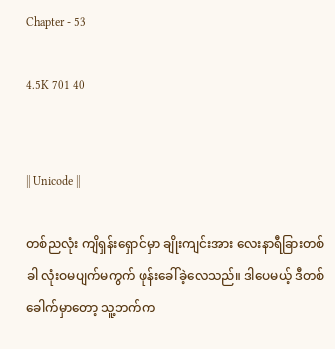Chapter - 53

4.5K 701 40


|| Unicode ||

တစ်ညလုံး ကျိရှန်းရှောင်မှာ ချိုးကျင်းအား လေးနာရီခြားတစ်ခါ လုံးဝမပျက်မကွက် ဖုန်းခေါ်ခဲ့လေသည်။ ဒါပေမယ့် ဒီတစ်ခေါက်မှာတော့ သူ့ဘက်က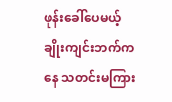ဖုန်းခေါ်ပေမယ့် ချိုးကျင်းဘက်ကနေ သတင်းမကြား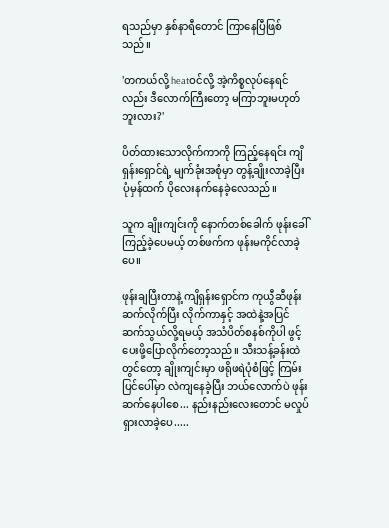ရသည်မှာ နှစ်နာရီတောင် ကြာနေပြီဖြစ်သည်။

'တကယ်လို့ heatဝင်လို့ အဲ့ကိစ္စလုပ်နေရင်လည်း ဒီလောက်ကြီးတော့ မကြာဘူးမဟုတ်ဘူးလား?'

ပိတ်ထားသောလိုက်ကာကို ကြည့်နေရင်း ကျိရှန်းရှောင်ရဲ့ မျက်ခုံးအစုံမှာ တွန့်ချိုးလာခဲ့ပြီး ပုံမှန်ထက် ပိုလေးနက်နေခဲ့လေသည်။

သူက ချိုးကျင်းကို နောက်တစ်ခေါက် ဖုန်းခေါ်ကြည့်ခဲ့ပေမယ့် တစ်ဖက်က ဖုန်းမကိုင်လာခဲ့ပေ။

ဖုန်းချပြီးတာနဲ့ ကျိရှန်းရှောင်က ကုယွီဆီဖုန်းဆက်လိုက်ပြီး လိုက်ကာနှင့် အထဲနဲ့အပြင်ဆက်သွယ်လို့ရမယ့် အသံပိတ်စနစ်ကိုပါ ဖွင့်ပေးဖို့ပြောလိုက်တော့သည်။ သီးသန့်ခန်းထဲတွင်တော့ ချိုးကျင်းမှာ ဖရိုဖရဲပုံစံဖြင့် ကြမ်းပြင်ပေါ်မှာ လဲကျနေခဲ့ပြီး ဘယ်လောက်ပဲ ဖုန်းဆက်နေပါစေ... နည်းနည်းလေးတောင် မလှုပ်ရှားလာခဲ့ပေ.....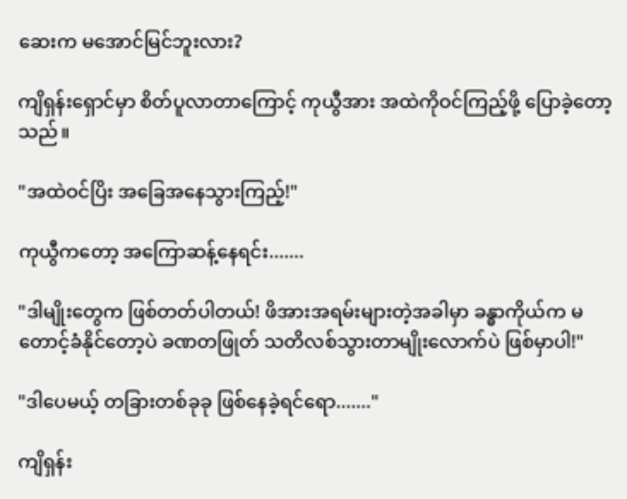ဆေးက မအောင်မြင်ဘူးလား?

ကျိရှန်းရှောင်မှာ စိတ်ပူလာတာကြောင့် ကုယွီအား အထဲကိုဝင်ကြည့်ဖို့ ပြောခဲ့တော့သည်။

"အထဲဝင်ပြိး အခြေအနေသွားကြည့်!"

ကုယွီကတော့ အကြောဆန့်နေရင်း.......

"ဒါမျိုးတွေက ဖြစ်တတ်ပါတယ်! ဖိအားအရမ်းများတဲ့အခါမှာ ခန္ဓာကိုယ်က မတောင့်ခံနိုင်တော့ပဲ ခဏတဖြုတ် သတိလစ်သွားတာမျိုးလောက်ပဲ ဖြစ်မှာပါ!"

"ဒါပေမယ့် တခြားတစ်ခုခု ဖြစ်နေခဲ့ရင်ရော......."

ကျိရှန်း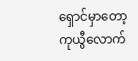ရှောင်မှာတော့ ကုယွီလောက်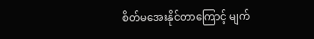စိတ်မအေးနိုင်တာကြောင့် မျက်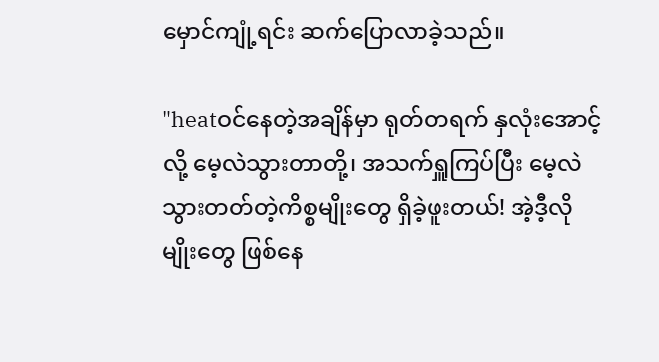မှောင်ကျုံ့ရင်း ဆက်ပြောလာခဲ့သည်။

"heatဝင်နေတဲ့အချိန်မှာ ရုတ်တရက် နှလုံးအောင့်လို့ မေ့လဲသွားတာတို့၊ အသက်ရှူကြပ်ပြီး မေ့လဲသွားတတ်တဲ့ကိစ္စမျိုးတွေ ရှိခဲ့ဖူးတယ်! အဲ့ဒီ့လိုမျိုးတွေ ဖြစ်နေ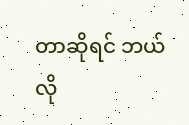တာဆိုရင် ဘယ်လို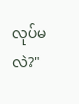လုပ်မလဲ?"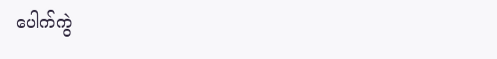ပေါက်ကွဲ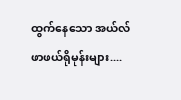ထွက်နေသော အယ်လ်ဖာဖယ်ရိုမုန်းများ....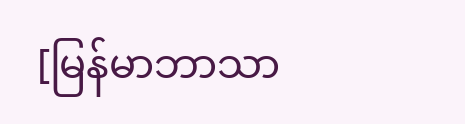[မြန်မာဘာသာ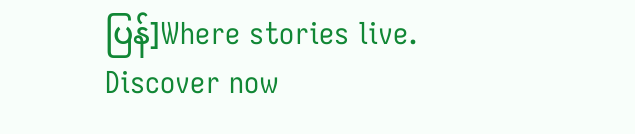ပြန်]Where stories live. Discover now